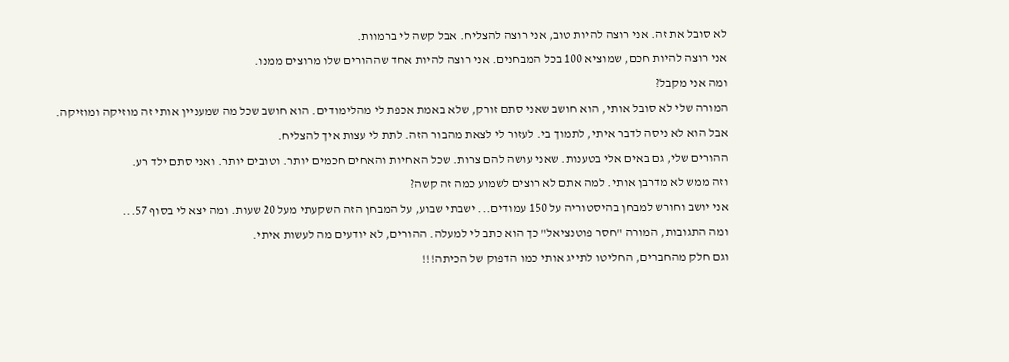לא סובל את זה. אני רוצה להיות טוב, אני רוצה להצליח. אבל קשה לי ברמוות.
אני רוצה להיות חכם, שמוציא 100 בכל המבחנים. אני רוצה להיות אחד שההורים שלו מרוצים ממנו.
ומה אני מקבל?
המורה שלי לא סובל אותי, הוא חושב שאני סתם זורק, שלא באמת אכפת לי מהלימודים. הוא חושב שכל מה שמעניין אותי זה מוזיקה ומוזיקה.
אבל הוא לא ניסה לדבר איתי, לתמוך בי. לעזור לי לצאת מהבור הזה. לתת לי עצות איך להצליח.
ההורים שלי, גם באים אלי בטענות. שאני עושה להם צרות. שכל האחיות והאחים חכמים יותר. וטובים יותר. ואני סתם ילד רע.
וזה ממש לא מדרבן אותי. למה אתם לא רוצים לשמוע כמה זה קשה?
אני יושב וחורש למבחן בהיסטוריה על 150 עמודים... ישבתי שבוע, על המבחן הזה השקעתי מעל 20 שעות. ומה יצא לי בסוף 57...
ומה התגובות, המורה "חסר פוטנציאל" כך הוא כתב לי למעלה. ההורים, לא יודעים מה לעשות איתי.
וגם חלק מהחברים, החליטו לתייג אותי כמו הדפוק של הכיתה!!!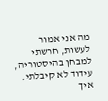מה אני אמור לעשות, חרשתי למבחן בהיסטוריה, עידוד לא קיבלתי.
איך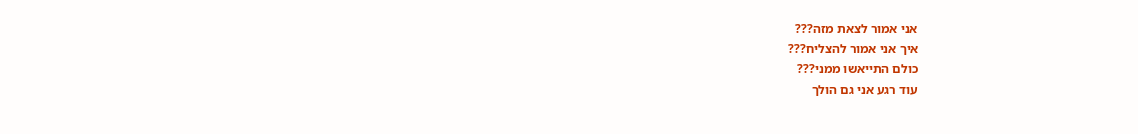אני אמור לצאת מזה???
איך אני אמור להצליח???
כולם התייאשו ממני???
עוד רגע אני גם הולך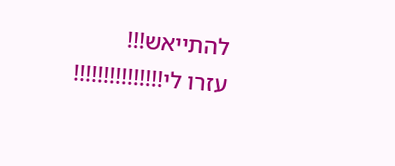להתייאש!!!
עזרו לי!!!!!!!!!!!!!!!